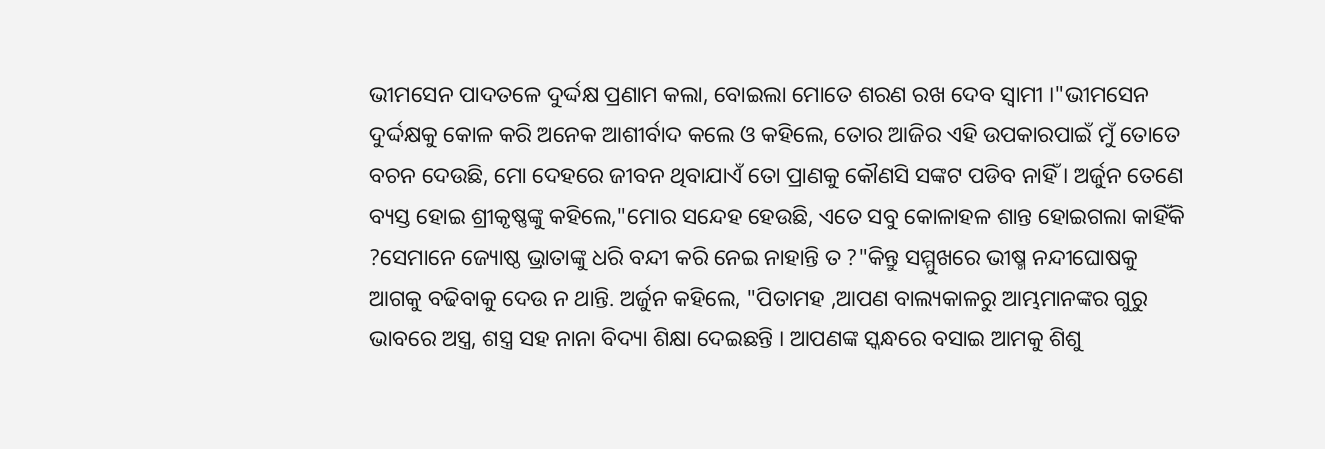ଭୀମସେନ ପାଦତଳେ ଦୁର୍ଦ୍ଦକ୍ଷ ପ୍ରଣାମ କଲା, ବୋଇଲା ମୋତେ ଶରଣ ରଖ ଦେବ ସ୍ୱାମୀ ।"ଭୀମସେନ ଦୁର୍ଦ୍ଦକ୍ଷକୁ କୋଳ କରି ଅନେକ ଆଶୀର୍ବାଦ କଲେ ଓ କହିଲେ, ତୋର ଆଜିର ଏହି ଉପକାରପାଇଁ ମୁଁ ତୋତେ ବଚନ ଦେଉଛି, ମୋ ଦେହରେ ଜୀବନ ଥିବାଯାଏଁ ତୋ ପ୍ରାଣକୁ କୌଣସି ସଙ୍କଟ ପଡିବ ନାହିଁ । ଅର୍ଜୁନ ତେଣେ ବ୍ୟସ୍ତ ହୋଇ ଶ୍ରୀକୃଷ୍ଣଙ୍କୁ କହିଲେ,"ମୋର ସନ୍ଦେହ ହେଉଛି, ଏତେ ସବୁ କୋଳାହଳ ଶାନ୍ତ ହୋଇଗଲା କାହିଁକି ?ସେମାନେ ଜ୍ୟୋଷ୍ଠ ଭ୍ରାତାଙ୍କୁ ଧରି ବନ୍ଦୀ କରି ନେଇ ନାହାନ୍ତି ତ ?"କିନ୍ତୁ ସମ୍ମୁଖରେ ଭୀଷ୍ମ ନନ୍ଦୀଘୋଷକୁ ଆଗକୁ ବଢିବାକୁ ଦେଉ ନ ଥାନ୍ତି. ଅର୍ଜୁନ କହିଲେ, "ପିତାମହ ,ଆପଣ ବାଲ୍ୟକାଳରୁ ଆମ୍ଭମାନଙ୍କର ଗୁରୁ ଭାବରେ ଅସ୍ତ୍ର, ଶସ୍ତ୍ର ସହ ନାନା ବିଦ୍ୟା ଶିକ୍ଷା ଦେଇଛନ୍ତି । ଆପଣଙ୍କ ସ୍କନ୍ଧରେ ବସାଇ ଆମକୁ ଶିଶୁ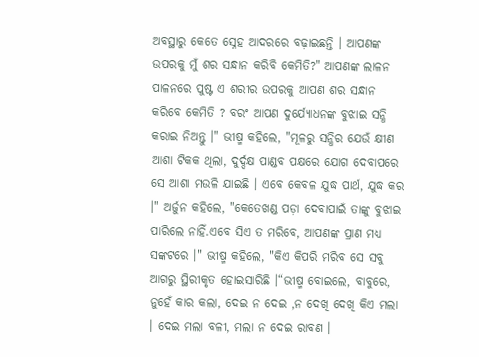ଅବସ୍ଥାରୁ କେତେ ସ୍ନେହ ଆଦରରେ ବଢ଼ାଇଛନ୍ତି । ଆପଣଙ୍କ ଉପରକୁ ମୁଁ ଶର ସନ୍ଧାନ କରିବି କେମିତି?" ଆପଣଙ୍କ ଲାଳନ ପାଳନରେ ପୁଷ୍ଟ ଏ ଶରୀର ଉପରକୁ ଆପଣ ଶର ସନ୍ଧାନ କରିବେ କେମିତି ? ବରଂ ଆପଣ ଦୁର୍ଯ୍ୟୋଧନଙ୍କ ବୁଝାଇ ସନ୍ଧି କରାଇ ନିଅନ୍ତୁ ।" ଭୀଷ୍ମ କହିଲେ, "ମୂଳରୁ ସନ୍ଧିର ଯେଉଁ କ୍ଷୀଣ ଆଶା ଟିକକ ଥିଲା, ଦୁର୍ଦ୍ଦକ୍ଷ ପାଣ୍ଡବ ପକ୍ଷରେ ଯୋଗ ଦେବାପରେ ସେ ଆଶା ମଉଳି ଯାଇଛି । ଏବେ କେବଳ ଯୁଦ୍ଧ ପାର୍ଥ, ଯୁଦ୍ଧ କର ।" ଅର୍ଜୁନ କହିଲେ, "କେତେଖଣ୍ଡ ପଡ଼ା ଦେବାପାଇଁ ତାଙ୍କୁ ବୁଝାଇ ପାରିଲେ ନାହିଁ.ଏବେ ସିଏ ତ ମରିବେ, ଆପଣଙ୍କ ପ୍ରାଣ ମଧ୍ୟ ସଙ୍କଟରେ ।" ଭୀଷ୍ମ କହିଲେ, "କିଏ କିପରି ମରିବ ସେ ସବୁ ଆଗରୁ ସ୍ଥିରୀକୃତ ହୋଇସାରିଛି ।“ଭୀଷ୍ମ ବୋଇଲେ, ବାବୁରେ, ନୁହେଁ କାର କଲା, ଦେଇ ନ ଦେଇ ,ନ ଦେଖି ଦେଖି କିଏ ମଲା । ଦେଇ ମଲା ବଳୀ, ମଲା ନ ଦେଇ ରାବଣ ।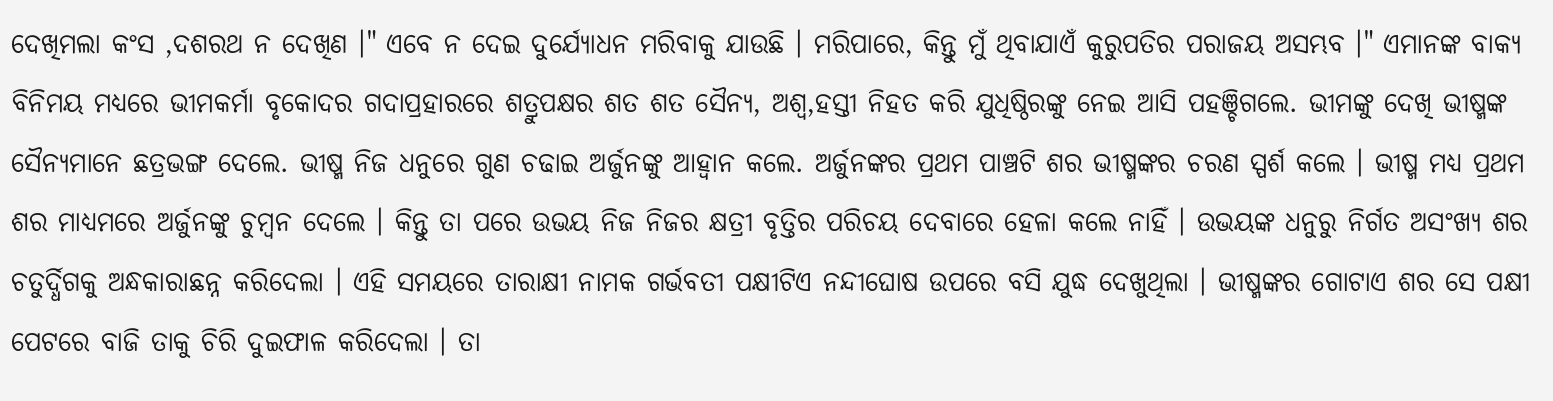ଦେଖିମଲା କଂସ ,ଦଶରଥ ନ ଦେଖିଣ ।" ଏବେ ନ ଦେଇ ଦୁର୍ଯ୍ୟୋଧନ ମରିବାକୁ ଯାଉଛି । ମରିପାରେ, କିନ୍ତୁ ମୁଁ ଥିବାଯାଏଁ କୁରୁପତିର ପରାଜୟ ଅସମ୍ଭବ ।" ଏମାନଙ୍କ ବାକ୍ୟ ବିନିମୟ ମଧ୍ୟରେ ଭୀମକର୍ମା ବୃକୋଦର ଗଦାପ୍ରହାରରେ ଶତ୍ରୁପକ୍ଷର ଶତ ଶତ ସୈନ୍ୟ, ଅଶ୍ୱ,ହସ୍ତୀ ନିହତ କରି ଯୁଧିଷ୍ଠିରଙ୍କୁ ନେଇ ଆସି ପହଞ୍ଚିଗଲେ. ଭୀମଙ୍କୁ ଦେଖି ଭୀଷ୍ମଙ୍କ ସୈନ୍ୟମାନେ ଛତ୍ରଭଙ୍ଗ ଦେଲେ. ଭୀଷ୍ମ ନିଜ ଧନୁରେ ଗୁଣ ଚଢାଇ ଅର୍ଜୁନଙ୍କୁ ଆହ୍ୱାନ କଲେ. ଅର୍ଜୁନଙ୍କର ପ୍ରଥମ ପାଞ୍ଚଟି ଶର ଭୀଷ୍ମଙ୍କର ଚରଣ ସ୍ପର୍ଶ କଲେ । ଭୀଷ୍ମ ମଧ୍ୟ ପ୍ରଥମ ଶର ମାଧ୍ୟମରେ ଅର୍ଜୁନଙ୍କୁ ଚୁମ୍ବନ ଦେଲେ । କିନ୍ତୁ ତା ପରେ ଉଭୟ ନିଜ ନିଜର କ୍ଷତ୍ରୀ ବୃତ୍ତିର ପରିଚୟ ଦେବାରେ ହେଳା କଲେ ନାହିଁ । ଉଭୟଙ୍କ ଧନୁରୁ ନିର୍ଗତ ଅସଂଖ୍ୟ ଶର ଚତୁର୍ଦ୍ଧିଗକୁ ଅନ୍ଧକାରାଛନ୍ନ କରିଦେଲା । ଏହି ସମୟରେ ତାରାକ୍ଷୀ ନାମକ ଗର୍ଭବତୀ ପକ୍ଷୀଟିଏ ନନ୍ଦୀଘୋଷ ଉପରେ ବସି ଯୁଦ୍ଧ ଦେଖୁଥିଲା । ଭୀଷ୍ମଙ୍କର ଗୋଟାଏ ଶର ସେ ପକ୍ଷୀ ପେଟରେ ବାଜି ତାକୁ ଚିରି ଦୁଇଫାଳ କରିଦେଲା । ତା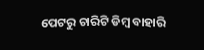ପେଟରୁ ଚାରିଟି ଡିମ୍ବ ବାହାରି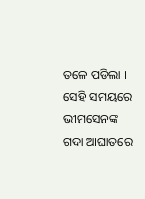ତଳେ ପଡିଲା । ସେହି ସମୟରେ ଭୀମସେନଙ୍କ ଗଦା ଆଘାତରେ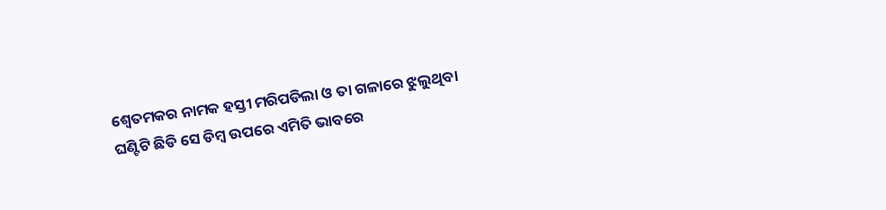ଶ୍ୱେତମକର ନାମକ ହସ୍ତୀ ମରିପଡିଲା ଓ ତା ଗଳାରେ ଝୁଲୁଥିବା ଘଣ୍ଟିଟି ଛିଡି ସେ ଡିମ୍ବ ଉପରେ ଏମିତି ଭାବରେ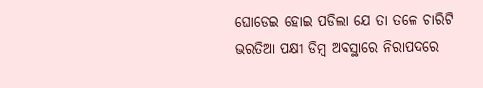ଘୋଡେଇ ହୋଇ ପଡିଲା ଯେ ତା ତଳେ ଚାରିଟି ଭରତିଆ ପକ୍ଷୀ ଡିମ୍ବ ଅବସ୍ଥାରେ ନିରାପଦରେ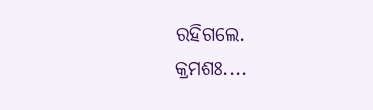ରହିଗଲେ.
କ୍ରମଶଃ....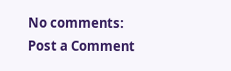No comments:
Post a Comment